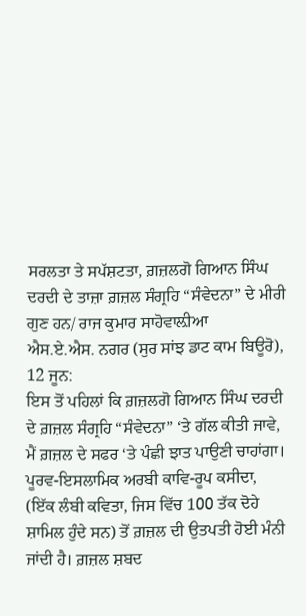ਸਰਲਤਾ ਤੇ ਸਪੱਸ਼ਟਤਾ, ਗ਼ਜ਼ਲਗੋ ਗਿਆਨ ਸਿੰਘ ਦਰਦੀ ਦੇ ਤਾਜ਼ਾ ਗ਼ਜ਼ਲ ਸੰਗ੍ਰਹਿ “ਸੰਵੇਦਨਾ” ਦੇ ਮੀਰੀ ਗੁਣ ਹਨ/ ਰਾਜ ਕੁਮਾਰ ਸਾਹੋਵਾਲ਼ੀਆ
ਐਸ.ਏ.ਐਸ. ਨਗਰ (ਸੁਰ ਸਾਂਝ ਡਾਟ ਕਾਮ ਬਿਊਰੋ), 12 ਜੂਨ:
ਇਸ ਤੋਂ ਪਹਿਲਾਂ ਕਿ ਗ਼ਜ਼ਲਗੋ ਗਿਆਨ ਸਿੰਘ ਦਰਦੀ ਦੇ ਗ਼ਜ਼ਲ ਸੰਗ੍ਰਹਿ “ਸੰਵੇਦਨਾ” ‘ਤੇ ਗੱਲ ਕੀਤੀ ਜਾਵੇ, ਮੈਂ ਗ਼ਜ਼ਲ ਦੇ ਸਫਰ ‘ਤੇ ਪੰਛੀ ਝਾਤ ਪਾਉਣੀ ਚਾਹਾਂਗਾ। ਪੂਰਵ-ਇਸਲਾਮਿਕ ਅਰਬੀ ਕਾਵਿ-ਰੂਪ ਕਸੀਦਾ, (ਇੱਕ ਲੰਬੀ ਕਵਿਤਾ, ਜਿਸ ਵਿੱਚ 100 ਤੱਕ ਦੋਹੇ ਸ਼ਾਮਿਲ ਹੁੰਦੇ ਸਨ) ਤੋਂ ਗ਼ਜ਼ਲ ਦੀ ਉਤਪਤੀ ਹੋਈ ਮੰਨੀ ਜਾਂਦੀ ਹੈ। ਗ਼ਜ਼ਲ ਸ਼ਬਦ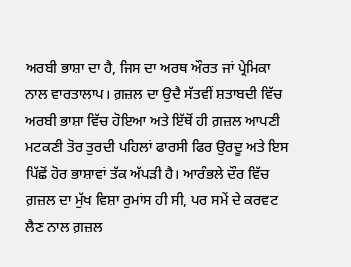ਅਰਬੀ ਭਾਸ਼ਾ ਦਾ ਹੈ, ਜਿਸ ਦਾ ਅਰਥ ਔਰਤ ਜਾਂ ਪ੍ਰੇਮਿਕਾ ਨਾਲ ਵਾਰਤਾਲਾਪ। ਗ਼ਜ਼ਲ ਦਾ ਉਦੈ ਸੱਤਵੀਂ ਸ਼ਤਾਬਦੀ ਵਿੱਚ ਅਰਬੀ ਭਾਸ਼ਾ ਵਿੱਚ ਹੋਇਆ ਅਤੇ ਇੱਥੋਂ ਹੀ ਗ਼ਜ਼ਲ ਆਪਣੀ ਮਟਕਣੀ ਤੋਰ ਤੁਰਦੀ ਪਹਿਲਾਂ ਫਾਰਸੀ ਫਿਰ ਉਰਦੂ ਅਤੇ ਇਸ ਪਿੱਛੋਂ ਹੋਰ ਭਾਸ਼ਾਵਾਂ ਤੱਕ ਅੱਪੜੀ ਹੈ। ਆਰੰਭਲੇ ਦੌਰ ਵਿੱਚ ਗ਼ਜ਼ਲ ਦਾ ਮੁੱਖ ਵਿਸ਼ਾ ਰੁਮਾਂਸ ਹੀ ਸੀ, ਪਰ ਸਮੇਂ ਦੇ ਕਰਵਟ ਲੈਣ ਨਾਲ ਗ਼ਜ਼ਲ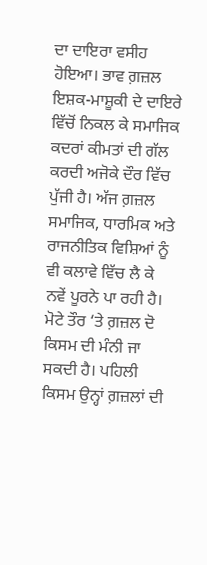ਦਾ ਦਾਇਰਾ ਵਸੀਹ ਹੋਇਆ। ਭਾਵ ਗ਼ਜ਼ਲ ਇਸ਼ਕ-ਮਾਸ਼ੂਕੀ ਦੇ ਦਾਇਰੇ ਵਿੱਚੋਂ ਨਿਕਲ ਕੇ ਸਮਾਜਿਕ ਕਦਰਾਂ ਕੀਮਤਾਂ ਦੀ ਗੱਲ ਕਰਦੀ ਅਜੋਕੇ ਦੌਰ ਵਿੱਚ ਪੁੱਜੀ ਹੈ। ਅੱਜ ਗ਼ਜ਼ਲ ਸਮਾਜਿਕ, ਧਾਰਮਿਕ ਅਤੇ ਰਾਜਨੀਤਿਕ ਵਿਸ਼ਿਆਂ ਨੂੰ ਵੀ ਕਲਾਵੇ ਵਿੱਚ ਲੈ ਕੇ ਨਵੇਂ ਪੂਰਨੇ ਪਾ ਰਹੀ ਹੈ। ਮੋਟੇ ਤੌਰ ‘ਤੇ ਗ਼ਜ਼ਲ ਦੋ ਕਿਸਮ ਦੀ ਮੰਨੀ ਜਾ ਸਕਦੀ ਹੈ। ਪਹਿਲੀ ਕਿਸਮ ਉਨ੍ਹਾਂ ਗ਼ਜ਼ਲਾਂ ਦੀ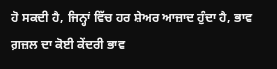ਹੋ ਸਕਦੀ ਹੈ, ਜਿਨ੍ਹਾਂ ਵਿੱਚ ਹਰ ਸ਼ੇਅਰ ਆਜ਼ਾਦ ਹੁੰਦਾ ਹੈ, ਭਾਵ ਗ਼ਜ਼ਲ ਦਾ ਕੋਈ ਕੇਂਦਰੀ ਭਾਵ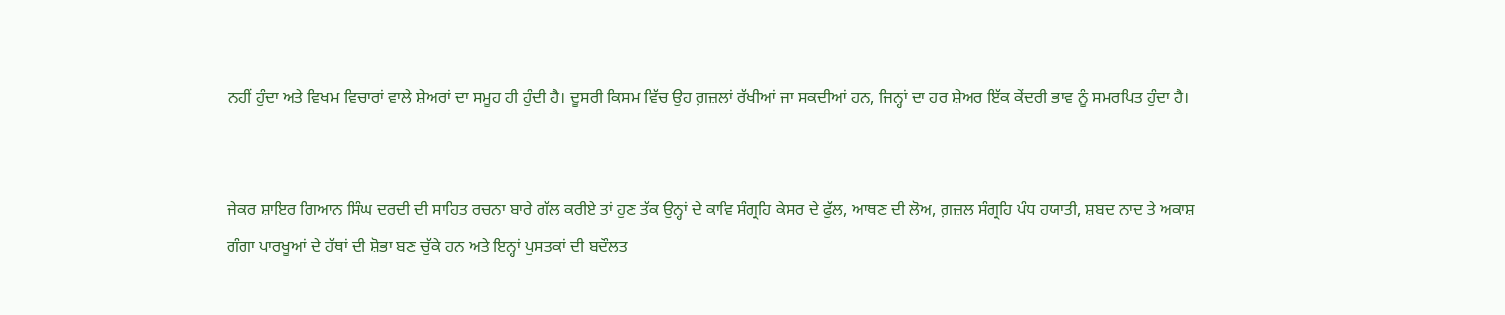ਨਹੀਂ ਹੁੰਦਾ ਅਤੇ ਵਿਖਮ ਵਿਚਾਰਾਂ ਵਾਲੇ ਸ਼ੇਅਰਾਂ ਦਾ ਸਮੂਹ ਹੀ ਹੁੰਦੀ ਹੈ। ਦੂਸਰੀ ਕਿਸਮ ਵਿੱਚ ਉਹ ਗ਼ਜ਼ਲਾਂ ਰੱਖੀਆਂ ਜਾ ਸਕਦੀਆਂ ਹਨ, ਜਿਨ੍ਹਾਂ ਦਾ ਹਰ ਸ਼ੇਅਰ ਇੱਕ ਕੇਂਦਰੀ ਭਾਵ ਨੂੰ ਸਮਰਪਿਤ ਹੁੰਦਾ ਹੈ।


ਜੇਕਰ ਸ਼ਾਇਰ ਗਿਆਨ ਸਿੰਘ ਦਰਦੀ ਦੀ ਸਾਹਿਤ ਰਚਨਾ ਬਾਰੇ ਗੱਲ ਕਰੀਏ ਤਾਂ ਹੁਣ ਤੱਕ ਉਨ੍ਹਾਂ ਦੇ ਕਾਵਿ ਸੰਗ੍ਰਹਿ ਕੇਸਰ ਦੇ ਫੁੱਲ, ਆਥਣ ਦੀ ਲੋਅ, ਗ਼ਜ਼ਲ ਸੰਗ੍ਰਹਿ ਪੰਧ ਹਯਾਤੀ, ਸ਼ਬਦ ਨਾਦ ਤੇ ਅਕਾਸ਼ ਗੰਗਾ ਪਾਰਖੂਆਂ ਦੇ ਹੱਥਾਂ ਦੀ ਸ਼ੋਭਾ ਬਣ ਚੁੱਕੇ ਹਨ ਅਤੇ ਇਨ੍ਹਾਂ ਪੁਸਤਕਾਂ ਦੀ ਬਦੌਲਤ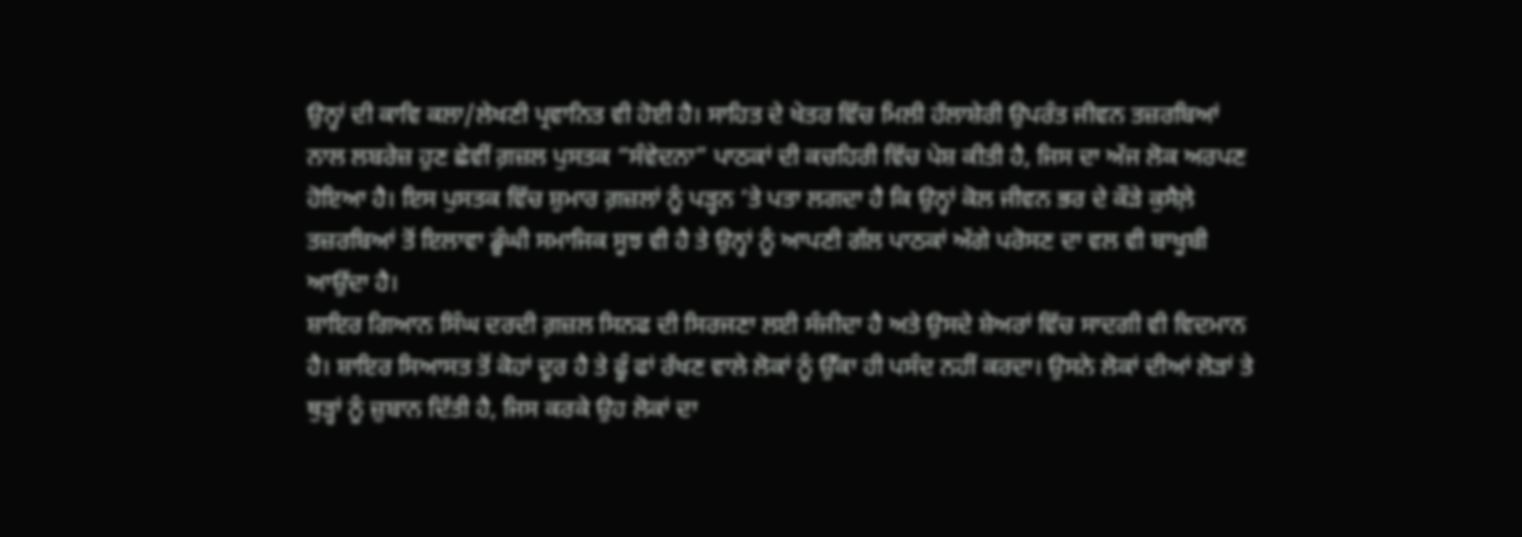ਉਨ੍ਹਾਂ ਦੀ ਕਾਵਿ ਕਲਾ/ਲੇਖਣੀ ਪ੍ਰਵਾਨਿਤ ਵੀ ਹੋਈ ਹੈ। ਸਾਹਿਤ ਦੇ ਖੇਤਰ ਵਿੱਚ ਮਿਲੀ ਹੱਲਾਸ਼ੇਰੀ ਉਪਰੰਤ ਜੀਵਨ ਤਜ਼ਰਬਿਆਂ ਨਾਲ ਲਬਰੇਜ਼ ਹੁਣ ਛੇਵੀਂ ਗ਼ਜ਼ਲ ਪੁਸਤਕ “ਸੰਵੇਦਨਾ” ਪਾਠਕਾਂ ਦੀ ਕਚਹਿਰੀ ਵਿੱਚ ਪੇਸ਼ ਕੀਤੀ ਹੈ, ਜਿਸ ਦਾ ਅੱਜ ਲੋਕ ਅਰਪਣ ਹੋਇਆ ਹੈ। ਇਸ ਪੁਸਤਕ ਵਿੱਚ ਸ਼ੁਮਾਰ ਗ਼ਜ਼ਲਾਂ ਨੂੰ ਪੜ੍ਹਨ ‘ਤੇ ਪਤਾ ਲਗਦਾ ਹੈ ਕਿ ਉਨ੍ਹਾਂ ਕੋਲ ਜੀਵਨ ਭਰ ਦੇ ਕੌੜੇ ਕੁਸੈਲ਼ੇ ਤਜ਼ਰਬਿਆਂ ਤੋਂ ਇਲਾਵਾ ਡੂੰਘੀ ਸਮਾਜਿਕ ਸੂਝ ਵੀ ਹੈ ਤੇ ਉਨ੍ਹਾਂ ਨੂੰ ਆਪਣੀ ਗੱਲ ਪਾਠਕਾਂ ਅੱਗੇ ਪਰੋਸਣ ਦਾ ਵਲ ਵੀ ਬਾਖੂਬੀ ਆਉਂਦਾ ਹੈ।
ਸ਼ਾਇਰ ਗਿਆਨ ਸਿੰਘ ਦਰਦੀ ਗ਼ਜ਼ਲ ਸਿਨਫ ਦੀ ਸਿਰਜਣਾ ਲਈ ਸੰਜੀਦਾ ਹੈ ਅਤੇ ਉਸਦੇ ਸ਼ੇਅਰਾਂ ਵਿੱਚ ਸਾਦਗੀ ਵੀ ਵਿਦਮਾਨ ਹੈ। ਸ਼ਾਇਰ ਸਿਆਸਤ ਤੋਂ ਕੋਹਾਂ ਦੂਰ ਹੈ ਤੇ ਫੂੰ ਫਾਂ ਰੱਖਣ ਵਾਲੇ ਲੋਕਾਂ ਨੂੰ ਉੱਕਾ ਹੀ ਪਸੰਦ ਨਹੀਂ ਕਰਦਾ। ਉਸਨੇ ਲੋਕਾਂ ਦੀਆਂ ਲੋੜਾਂ ਤੇ ਥੁੜ੍ਹਾਂ ਨੂੰ ਜ਼ੁਬਾਨ ਦਿੱਤੀ ਹੈ, ਜਿਸ ਕਰਕੇ ਉਹ ਲੋਕਾਂ ਦਾ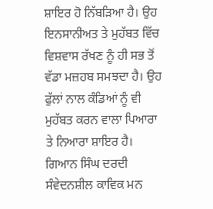ਸ਼ਾਇਰ ਹੋ ਨਿੱਬੜਿਆ ਹੈ। ਉਹ ਇਨਸਾਨੀਅਤ ਤੇ ਮੁਹੱਬਤ ਵਿੱਚ ਵਿਸ਼ਵਾਸ ਰੱਖਣ ਨੂੰ ਹੀ ਸਭ ਤੋਂ ਵੱਡਾ ਮਜ਼ਹਬ ਸਮਝਦਾ ਹੈ। ਉਹ ਫੁੱਲਾਂ ਨਾਲ ਕੰਡਿਆਂ ਨੂੰ ਵੀ ਮੁਹੱਬਤ ਕਰਨ ਵਾਲਾ ਪਿਆਰਾ ਤੇ ਨਿਆਰਾ ਸ਼ਾਇਰ ਹੈ। ਗਿਆਨ ਸਿੰਘ ਦਰਦੀ ਸੰਵੇਦਨਸ਼ੀਲ ਕਾਵਿਕ ਮਨ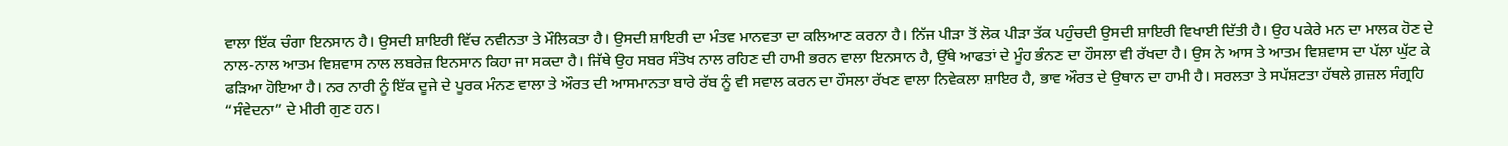ਵਾਲਾ ਇੱਕ ਚੰਗਾ ਇਨਸਾਨ ਹੈ। ਉਸਦੀ ਸ਼ਾਇਰੀ ਵਿੱਚ ਨਵੀਨਤਾ ਤੇ ਮੌਲਿਕਤਾ ਹੈ। ਉਸਦੀ ਸ਼ਾਇਰੀ ਦਾ ਮੰਤਵ ਮਾਨਵਤਾ ਦਾ ਕਲਿਆਣ ਕਰਨਾ ਹੈ। ਨਿੱਜ ਪੀੜਾ ਤੋਂ ਲੋਕ ਪੀੜਾ ਤੱਕ ਪਹੁੰਚਦੀ ਉਸਦੀ ਸ਼ਾਇਰੀ ਵਿਖਾਈ ਦਿੱਤੀ ਹੈ। ਉਹ ਪਕੇਰੇ ਮਨ ਦਾ ਮਾਲਕ ਹੋਣ ਦੇ ਨਾਲ-ਨਾਲ ਆਤਮ ਵਿਸ਼ਵਾਸ ਨਾਲ ਲਬਰੇਜ਼ ਇਨਸਾਨ ਕਿਹਾ ਜਾ ਸਕਦਾ ਹੈ। ਜਿੱਥੇ ਉਹ ਸਬਰ ਸੰਤੋਖ ਨਾਲ ਰਹਿਣ ਦੀ ਹਾਮੀ ਭਰਨ ਵਾਲਾ ਇਨਸਾਨ ਹੈ, ਉੱਥੇ ਆਫਤਾਂ ਦੇ ਮੂੰਹ ਭੰਨਣ ਦਾ ਹੌਸਲਾ ਵੀ ਰੱਖਦਾ ਹੈ। ਉਸ ਨੇ ਆਸ ਤੇ ਆਤਮ ਵਿਸ਼ਵਾਸ ਦਾ ਪੱਲਾ ਘੁੱਟ ਕੇ ਫੜਿਆ ਹੋਇਆ ਹੈ। ਨਰ ਨਾਰੀ ਨੂੰ ਇੱਕ ਦੂਜੇ ਦੇ ਪੂਰਕ ਮੰਨਣ ਵਾਲਾ ਤੇ ਔਰਤ ਦੀ ਆਸਮਾਨਤਾ ਬਾਰੇ ਰੱਬ ਨੂੰ ਵੀ ਸਵਾਲ ਕਰਨ ਦਾ ਹੌਸਲਾ ਰੱਖਣ ਵਾਲਾ ਨਿਵੇਕਲਾ ਸ਼ਾਇਰ ਹੈ, ਭਾਵ ਔਰਤ ਦੇ ਉਥਾਨ ਦਾ ਹਾਮੀ ਹੈ। ਸਰਲਤਾ ਤੇ ਸਪੱਸ਼ਟਤਾ ਹੱਥਲੇ ਗ਼ਜ਼ਲ ਸੰਗ੍ਰਹਿ “ਸੰਵੇਦਨਾ” ਦੇ ਮੀਰੀ ਗੁਣ ਹਨ।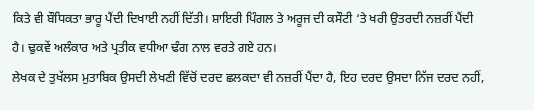ਕਿਤੇ ਵੀ ਬੌਧਿਕਤਾ ਭਾਰੂ ਪੈਂਦੀ ਦਿਖਾਈ ਨਹੀਂ ਦਿੱਤੀ। ਸ਼ਾਇਰੀ ਪਿੰਗਲ ਤੇ ਅਰੂਜ ਦੀ ਕਸੌਟੀ ‘ਤੇ ਖਰੀ ਉਤਰਦੀ ਨਜ਼ਰੀਂ ਪੈਂਦੀ ਹੈ। ਢੁਕਵੇਂ ਅਲੰਕਾਰ ਅਤੇ ਪ੍ਰਤੀਕ ਵਧੀਆ ਢੰਗ ਨਾਲ ਵਰਤੇ ਗਏ ਹਨ।
ਲੇਖਕ ਦੇ ਤੁਖੱਲਸ ਮੁਤਾਬਿਕ ਉਸਦੀ ਲੇਖਣੀ ਵਿੱਚੋਂ ਦਰਦ ਛਲਕਦਾ ਵੀ ਨਜ਼ਰੀਂ ਪੈਂਦਾ ਹੈ, ਇਹ ਦਰਦ ਉਸਦਾ ਨਿੱਜ ਦਰਦ ਨਹੀਂ,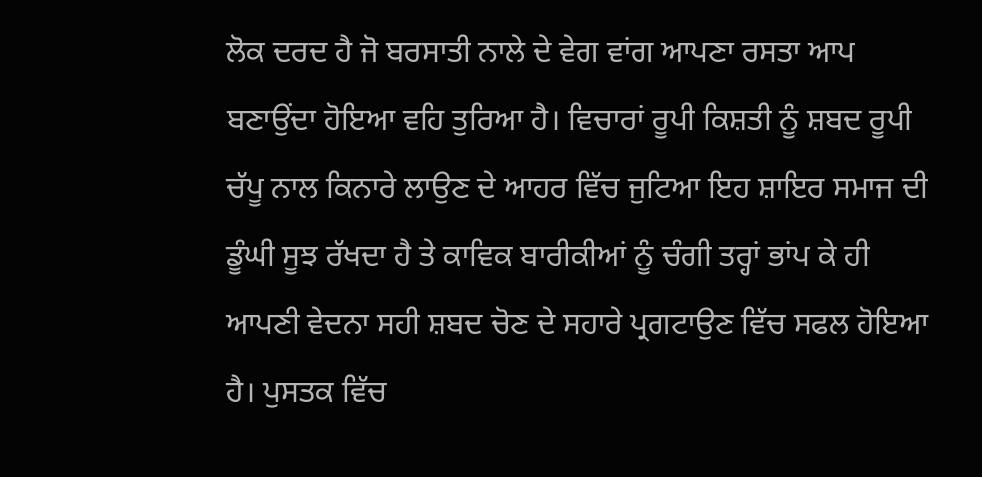ਲੋਕ ਦਰਦ ਹੈ ਜੋ ਬਰਸਾਤੀ ਨਾਲੇ ਦੇ ਵੇਗ ਵਾਂਗ ਆਪਣਾ ਰਸਤਾ ਆਪ ਬਣਾਉਂਦਾ ਹੋਇਆ ਵਹਿ ਤੁਰਿਆ ਹੈ। ਵਿਚਾਰਾਂ ਰੂਪੀ ਕਿਸ਼ਤੀ ਨੂੰ ਸ਼ਬਦ ਰੂਪੀ ਚੱਪੂ ਨਾਲ ਕਿਨਾਰੇ ਲਾਉਣ ਦੇ ਆਹਰ ਵਿੱਚ ਜੁਟਿਆ ਇਹ ਸ਼ਾਇਰ ਸਮਾਜ ਦੀ ਡੂੰਘੀ ਸੂਝ ਰੱਖਦਾ ਹੈ ਤੇ ਕਾਵਿਕ ਬਾਰੀਕੀਆਂ ਨੂੰ ਚੰਗੀ ਤਰ੍ਹਾਂ ਭਾਂਪ ਕੇ ਹੀ ਆਪਣੀ ਵੇਦਨਾ ਸਹੀ ਸ਼ਬਦ ਚੋਣ ਦੇ ਸਹਾਰੇ ਪ੍ਰਗਟਾਉਣ ਵਿੱਚ ਸਫਲ ਹੋਇਆ ਹੈ। ਪੁਸਤਕ ਵਿੱਚ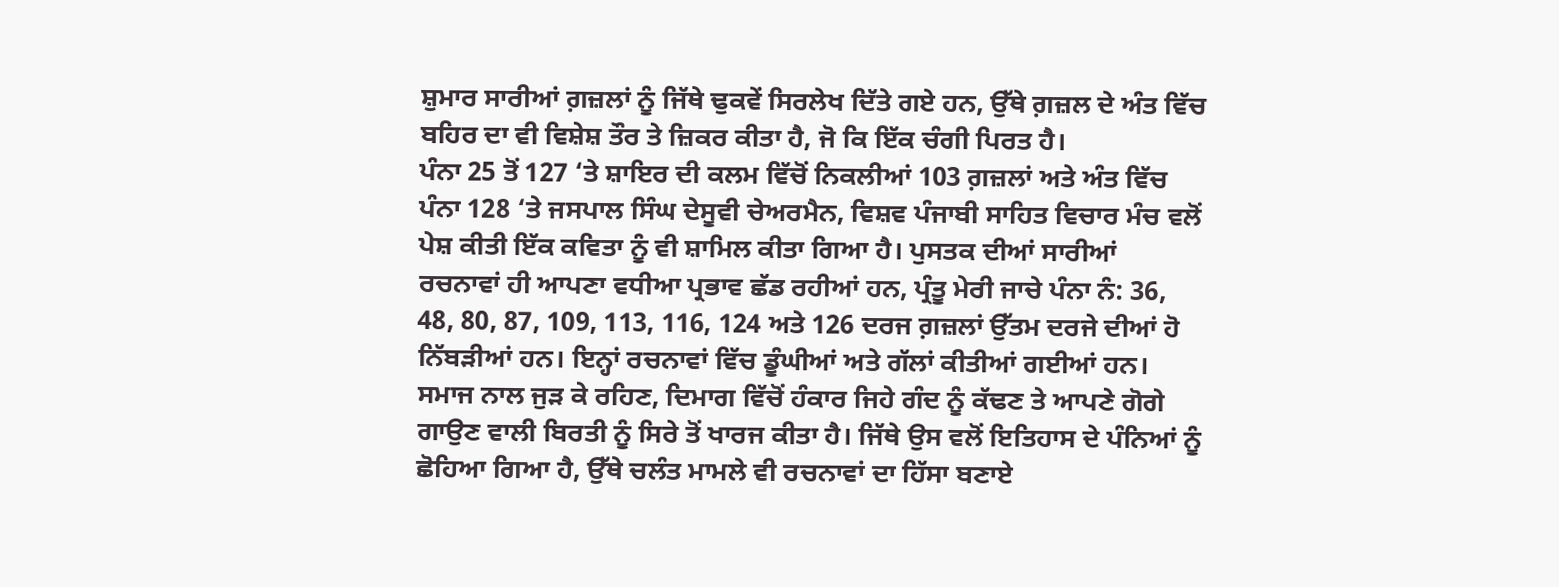ਸ਼ੁਮਾਰ ਸਾਰੀਆਂ ਗ਼ਜ਼ਲਾਂ ਨੂੰ ਜਿੱਥੇ ਢੁਕਵੇਂ ਸਿਰਲੇਖ ਦਿੱਤੇ ਗਏ ਹਨ, ਉੱਥੇ ਗ਼ਜ਼ਲ ਦੇ ਅੰਤ ਵਿੱਚ ਬਹਿਰ ਦਾ ਵੀ ਵਿਸ਼ੇਸ਼ ਤੌਰ ਤੇ ਜ਼ਿਕਰ ਕੀਤਾ ਹੈ, ਜੋ ਕਿ ਇੱਕ ਚੰਗੀ ਪਿਰਤ ਹੈ।
ਪੰਨਾ 25 ਤੋਂ 127 ‘ਤੇ ਸ਼ਾਇਰ ਦੀ ਕਲਮ ਵਿੱਚੋਂ ਨਿਕਲੀਆਂ 103 ਗ਼ਜ਼ਲਾਂ ਅਤੇ ਅੰਤ ਵਿੱਚ ਪੰਨਾ 128 ‘ਤੇ ਜਸਪਾਲ ਸਿੰਘ ਦੇਸੂਵੀ ਚੇਅਰਮੈਨ, ਵਿਸ਼ਵ ਪੰਜਾਬੀ ਸਾਹਿਤ ਵਿਚਾਰ ਮੰਚ ਵਲੋਂ ਪੇਸ਼ ਕੀਤੀ ਇੱਕ ਕਵਿਤਾ ਨੂੰ ਵੀ ਸ਼ਾਮਿਲ ਕੀਤਾ ਗਿਆ ਹੈ। ਪੁਸਤਕ ਦੀਆਂ ਸਾਰੀਆਂ ਰਚਨਾਵਾਂ ਹੀ ਆਪਣਾ ਵਧੀਆ ਪ੍ਰਭਾਵ ਛੱਡ ਰਹੀਆਂ ਹਨ, ਪ੍ਰੰਤੂ ਮੇਰੀ ਜਾਚੇ ਪੰਨਾ ਨੰ: 36, 48, 80, 87, 109, 113, 116, 124 ਅਤੇ 126 ਦਰਜ ਗ਼ਜ਼ਲਾਂ ਉੱਤਮ ਦਰਜੇ ਦੀਆਂ ਹੋ ਨਿੱਬੜੀਆਂ ਹਨ। ਇਨ੍ਹਾਂ ਰਚਨਾਵਾਂ ਵਿੱਚ ਡੂੰਘੀਆਂ ਅਤੇ ਗੱਲਾਂ ਕੀਤੀਆਂ ਗਈਆਂ ਹਨ। ਸਮਾਜ ਨਾਲ ਜੁੜ ਕੇ ਰਹਿਣ, ਦਿਮਾਗ ਵਿੱਚੋਂ ਹੰਕਾਰ ਜਿਹੇ ਗੰਦ ਨੂੰ ਕੱਢਣ ਤੇ ਆਪਣੇ ਗੋਗੇ ਗਾਉਣ ਵਾਲੀ ਬਿਰਤੀ ਨੂੰ ਸਿਰੇ ਤੋਂ ਖਾਰਜ ਕੀਤਾ ਹੈ। ਜਿੱਥੇ ਉਸ ਵਲੋਂ ਇਤਿਹਾਸ ਦੇ ਪੰਨਿਆਂ ਨੂੰ ਛੋਹਿਆ ਗਿਆ ਹੈ, ਉੱਥੇ ਚਲੰਤ ਮਾਮਲੇ ਵੀ ਰਚਨਾਵਾਂ ਦਾ ਹਿੱਸਾ ਬਣਾਏ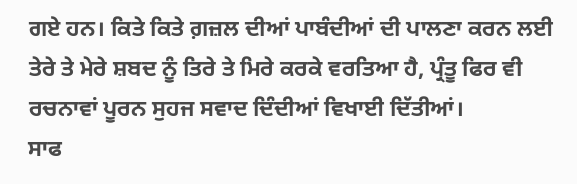ਗਏ ਹਨ। ਕਿਤੇ ਕਿਤੇ ਗ਼ਜ਼ਲ ਦੀਆਂ ਪਾਬੰਦੀਆਂ ਦੀ ਪਾਲਣਾ ਕਰਨ ਲਈ ਤੇਰੇ ਤੇ ਮੇਰੇ ਸ਼ਬਦ ਨੂੰ ਤਿਰੇ ਤੇ ਮਿਰੇ ਕਰਕੇ ਵਰਤਿਆ ਹੈ, ਪ੍ਰੰਤੂ ਫਿਰ ਵੀ ਰਚਨਾਵਾਂ ਪੂਰਨ ਸੁਹਜ ਸਵਾਦ ਦਿੰਦੀਆਂ ਵਿਖਾਈ ਦਿੱਤੀਆਂ।
ਸਾਫ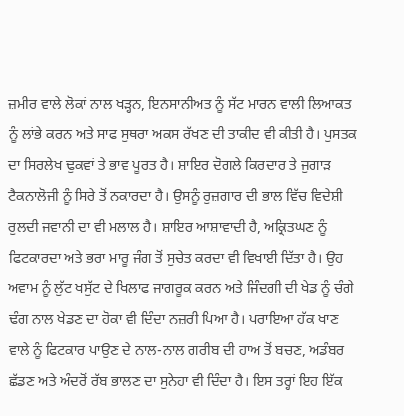ਜ਼ਮੀਰ ਵਾਲੇ ਲੋਕਾਂ ਨਾਲ ਖੜ੍ਹਨ, ਇਨਸਾਨੀਅਤ ਨੂੰ ਸੱਟ ਮਾਰਨ ਵਾਲੀ ਲਿਆਕਤ ਨੂੰ ਲਾਂਭੇ ਕਰਨ ਅਤੇ ਸਾਫ ਸੁਥਰਾ ਅਕਸ ਰੱਖਣ ਦੀ ਤਾਕੀਦ ਵੀ ਕੀਤੀ ਹੈ। ਪੁਸਤਕ ਦਾ ਸਿਰਲੇਖ ਢੁਕਵਾਂ ਤੇ ਭਾਵ ਪੂਰਤ ਹੈ। ਸ਼ਾਇਰ ਦੋਗਲੇ ਕਿਰਦਾਰ ਤੇ ਜੁਗਾੜ ਟੈਕਨਾਲੋਜੀ ਨੂੰ ਸਿਰੇ ਤੋਂ ਨਕਾਰਦਾ ਹੈ। ਉਸਨੂੰ ਰੁਜ਼ਗਾਰ ਦੀ ਭਾਲ ਵਿੱਚ ਵਿਦੇਸ਼ੀ ਰੁਲਦੀ ਜਵਾਨੀ ਦਾ ਵੀ ਮਲਾਲ ਹੈ। ਸ਼ਾਇਰ ਆਸ਼ਾਵਾਦੀ ਹੈ, ਅਕ੍ਰਿਤਘਣ ਨੂੰ ਫਿਟਕਾਰਦਾ ਅਤੇ ਭਰਾ ਮਾਰੂ ਜੰਗ ਤੋਂ ਸੁਚੇਤ ਕਰਦਾ ਵੀ ਵਿਖਾਈ ਦਿੱਤਾ ਹੈ। ਉਹ ਅਵਾਮ ਨੂੰ ਲੁੱਟ ਖਸੁੱਟ ਦੇ ਖਿਲਾਫ ਜਾਗਰੂਕ ਕਰਨ ਅਤੇ ਜਿੰਦਗੀ ਦੀ ਖੇਡ ਨੂੰ ਚੰਗੇ ਢੰਗ ਨਾਲ ਖੇਡਣ ਦਾ ਹੋਕਾ ਵੀ ਦਿੰਦਾ ਨਜ਼ਰੀ ਪਿਆ ਹੈ। ਪਰਾਇਆ ਹੱਕ ਖਾਣ ਵਾਲੇ ਨੂੰ ਫਿਟਕਾਰ ਪਾਉਣ ਦੇ ਨਾਲ-ਨਾਲ ਗਰੀਬ ਦੀ ਹਾਅ ਤੋਂ ਬਚਣ, ਅਡੰਬਰ ਛੱਡਣ ਅਤੇ ਅੰਦਰੋਂ ਰੱਬ ਭਾਲਣ ਦਾ ਸੁਨੇਹਾ ਵੀ ਦਿੰਦਾ ਹੈ। ਇਸ ਤਰ੍ਹਾਂ ਇਹ ਇੱਕ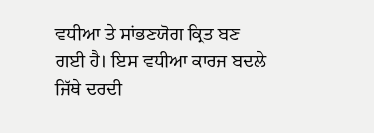ਵਧੀਆ ਤੇ ਸਾਂਭਣਯੋਗ ਕ੍ਰਿਤ ਬਣ ਗਈ ਹੈ। ਇਸ ਵਧੀਆ ਕਾਰਜ ਬਦਲੇ ਜਿੱਥੇ ਦਰਦੀ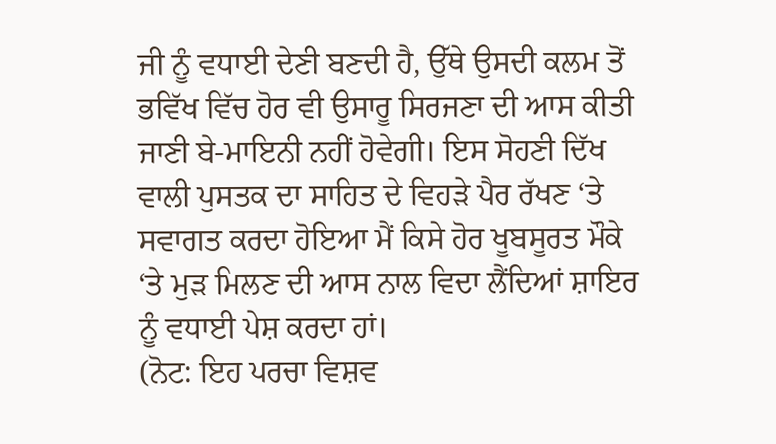ਜੀ ਨੂੰ ਵਧਾਈ ਦੇਣੀ ਬਣਦੀ ਹੈ, ਉੱਥੇ ਉਸਦੀ ਕਲਮ ਤੋਂ ਭਵਿੱਖ ਵਿੱਚ ਹੋਰ ਵੀ ਉਸਾਰੂ ਸਿਰਜਣਾ ਦੀ ਆਸ ਕੀਤੀ ਜਾਣੀ ਬੇ-ਮਾਇਨੀ ਨਹੀਂ ਹੋਵੇਗੀ। ਇਸ ਸੋਹਣੀ ਦਿੱਖ ਵਾਲੀ ਪੁਸਤਕ ਦਾ ਸਾਹਿਤ ਦੇ ਵਿਹੜੇ ਪੈਰ ਰੱਖਣ ‘ਤੇ ਸਵਾਗਤ ਕਰਦਾ ਹੋਇਆ ਮੈਂ ਕਿਸੇ ਹੋਰ ਖੂਬਸੂਰਤ ਮੌਕੇ ‘ਤੇ ਮੁੜ ਮਿਲਣ ਦੀ ਆਸ ਨਾਲ ਵਿਦਾ ਲੈਂਦਿਆਂ ਸ਼ਾਇਰ ਨੂੰ ਵਧਾਈ ਪੇਸ਼ ਕਰਦਾ ਹਾਂ।
(ਨੋਟ: ਇਹ ਪਰਚਾ ਵਿਸ਼ਵ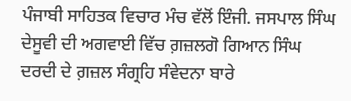ਪੰਜਾਬੀ ਸਾਹਿਤਕ ਵਿਚਾਰ ਮੰਚ ਵੱਲੋਂ ਇੰਜੀ. ਜਸਪਾਲ ਸਿੰਘ ਦੇਸੂਵੀ ਦੀ ਅਗਵਾਈ ਵਿੱਚ ਗ਼ਜ਼ਲਗੋ ਗਿਆਨ ਸਿੰਘ ਦਰਦੀ ਦੇ ਗ਼ਜ਼ਲ ਸੰਗ੍ਰਹਿ ਸੰਵੇਦਨਾ ਬਾਰੇ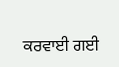ਕਰਵਾਈ ਗਈ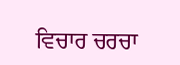ਵਿਚਾਰ ਚਰਚਾ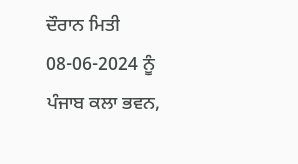ਦੌਰਾਨ ਮਿਤੀ 08-06-2024 ਨੂੰ ਪੰਜਾਬ ਕਲਾ ਭਵਨ,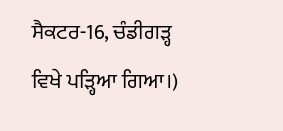ਸੈਕਟਰ-16, ਚੰਡੀਗੜ੍ਹ ਵਿਖੇ ਪੜ੍ਹਿਆ ਗਿਆ।)